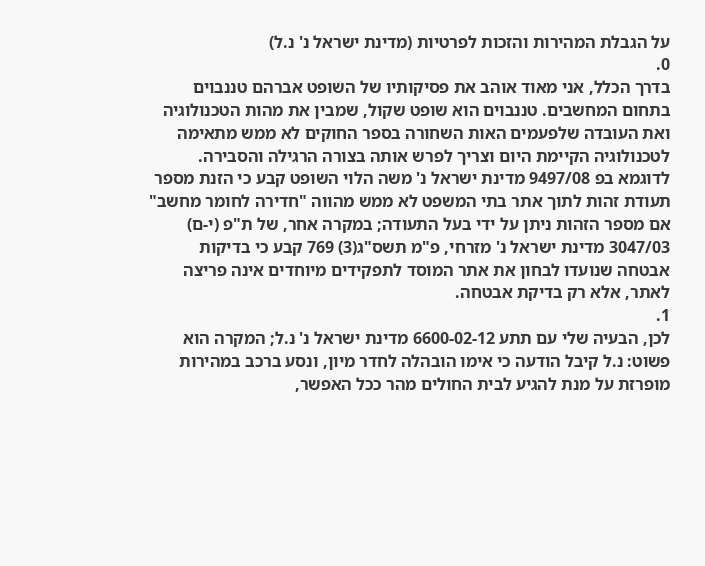על הגבלת המהירות והזכות לפרטיות (מדינת ישראל נ' נ.ל)
0.
בדרך הכלל, אני מאוד אוהב את פסיקותיו של השופט אברהם טננבוים בתחום המחשבים. טננבוים הוא שופט שקול, שמבין את מהות הטכנולוגיה ואת העובדה שלפעמים האות השחורה בספר החוקים לא ממש מתאימה לטכנולוגיה הקיימת היום וצריך לפרש אותה בצורה הרגילה והסבירה. לדוגמא בפ 9497/08 מדינת ישראל נ' משה הלוי השופט קבע כי הזנת מספר תעודת זהות לתוך אתר בתי המשפט לא ממש מהווה "חדירה לחומר מחשב" אם מספר הזהות ניתן על ידי בעל התעודה; במקרה אחר, של ת"פ (י-ם) 3047/03 מדינת ישראל נ' מזרחי, פ"מ תשס"ג(3) 769 קבע כי בדיקות אבטחה שנועדו לבחון את אתר המוסד לתפקידים מיוחדים אינה פריצה לאתר, אלא רק בדיקת אבטחה.
1.
לכן, הבעיה שלי עם תתע 6600-02-12 מדינת ישראל נ' נ.ל; המקרה הוא פשוט: נ.ל קיבל הודעה כי אימו הובהלה לחדר מיון, ונסע ברכב במהירות מופרזת על מנת להגיע לבית החולים מהר ככל האפשר,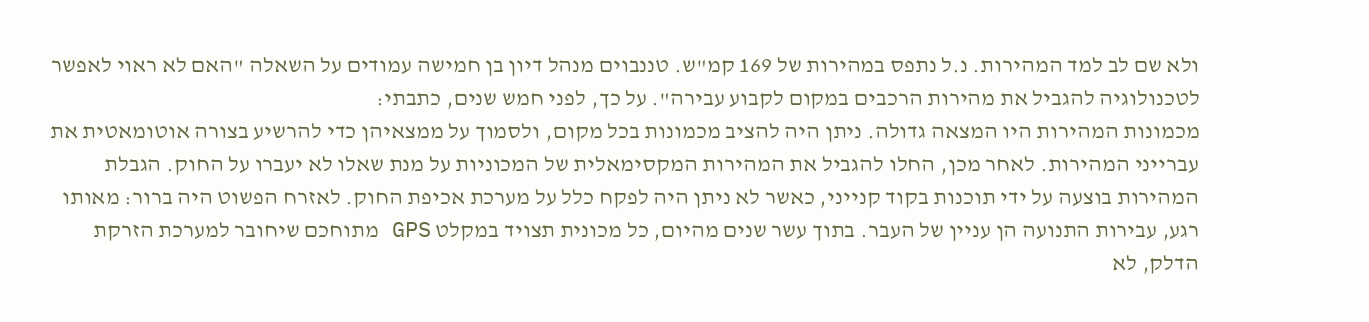ולא שם לב למד המהירות. נ.ל נתפס במהירות של 169 קמ"ש. טננבוים מנהל דיון בן חמישה עמודים על השאלה "האם לא ראוי לאפשר לטכנולוגיה להגביל את מהירות הרכבים במקום לקבוע עבירה". על כך, לפני חמש שנים, כתבתי:
מכמונות המהירות היו המצאה גדולה. ניתן היה להציב מכמונות בכל מקום, ולסמוך על ממצאיהן כדי להרשיע בצורה אוטומאטית את עברייני המהירות. לאחר מכן, החלו להגביל את המהירות המקסימאלית של המכוניות על מנת שאלו לא יעברו על החוק. הגבלת המהירות בוצעה על ידי תוכנות בקוד קנייני, כאשר לא ניתן היה לפקח כלל על מערכת אכיפת החוק. לאזרח הפשוט היה ברור: מאותו רגע, עבירות התנועה הן עניין של העבר. בתוך עשר שנים מהיום, כל מכונית תצויד במקלט GPS מתוחכם שיחובר למערכת הזרקת הדלק, לא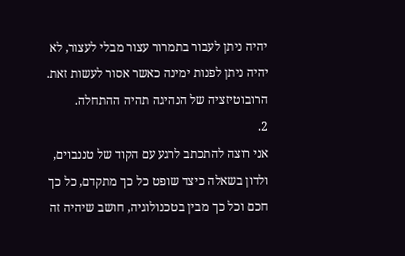יהיה ניתן לעבור בתמרור עצור מבלי לעצור, לא יהיה ניתן לפנות ימינה כאשר אסור לעשות זאת. הרובוטיזציה של הנהיגה תהיה ההתחלה.
2.
אני רוצה להתכתב לרגע עם הקוד של טננבוים, ולדון בשאלה כיצד שופט כל כך מתקדם, כל כך חכם וכל כך מבין בטכנולוגיה, חושב שיהיה זה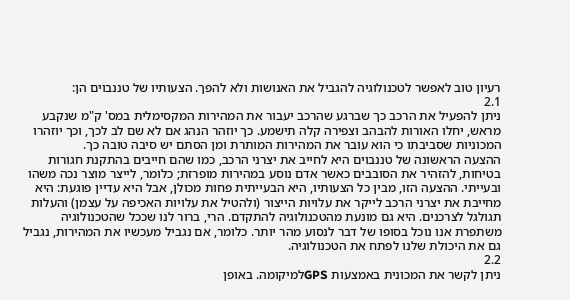רעיון טוב לאפשר לטכנולוגיה להגביל את האנושות ולא להפך. הצעותיו של טננבוים הן:
2.1
ניתן להפעיל את הרכב כך שברגע שהרכב יעבור את המהירות המקסימלית במס' ק"מ שנקבע מראש, יחלו האורות להבהב וצפירה קלה תישמע. כך יוזהר הנהג אם לא שם לב לכך, וכך יוזהרו המכוניות שסביבתו כי הוא עובר את המהירות המותרת ומן הסתם יש סיבה טובה כך.
ההצעה הראשונה של טננבוים היא לחייב את יצרני הרכב, כמו שהם חייבים בהתקנת חגורות בטיחות, להזהיר את הסובבים כאשר אדם נוסע במהירות מופרזת; כלומר, לייצר מוצר נכה משהו ובעייתי. ההצעה הזו, מבין כל הצעותיו, היא הבעייתית פחות מכולן, אבל היא עדיין פוגעת: היא מחייבת את יצרני הרכב לייקר את עלויות הייצור (ולהטיל את עלויות האכיפה על עצמן) והעלות תגולגל לצרכנים. היא גם מונעת מהטכנולוגיה להתקדם. הרי, ברור לנו שככל שהטכנולוגיה משתפרת אנו נוכל בסופו של דבר לנסוע מהר יותר. כלומר, אם נגביל מעכשיו את המהירות, נגביל גם את היכולת שלנו לפתח את הטכנולוגיה.
2.2
ניתן לקשר את המכונית באמצעות GPSלמיקומה. באופן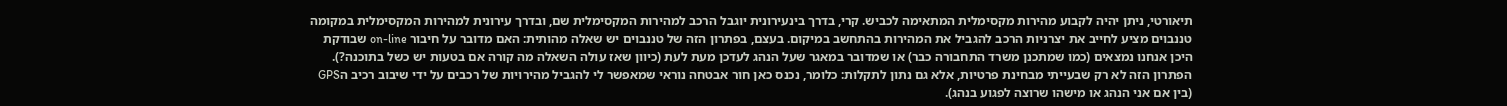תיאורטי, ניתן יהיה לקבוע מהירות מקסימלית המתאימה לכביש. קרי, בדרך בינעירונית יוגבל הרכב למהירות המקסימלית שם, ובדרך עירונית למהירות המקסימלית במקומה
טננבוים מציע לחייב את יצרניות הרכב להגביל את המהירות בהתחשב במיקום. בעצם, בפתרון הזה של טננבוים יש שאלה מהותית: האם מדובר על חיבור on-line שבודקת היכן אנחנו נמצאים (כמו שמתכנן משרד התחבורה כבר) או שמדובר במאגר שעל הנהג לעדכן מעת לעת (כיוון שאז עולה השאלה מה קורה אם בטעות יש כשל בתוכנה?). הפתרון הזה לא רק שבעייתי מבחינת פרטיות, אלא גם נתון לתקלות: כלומר, נכנס כאן חור אבטחה נוראי שמאפשר לי להגביל מהירויות של רכבים על ידי שיבוב רכיב הGPS (בין אם אני הנהג או מישהו שרוצה לפגוע בנהג).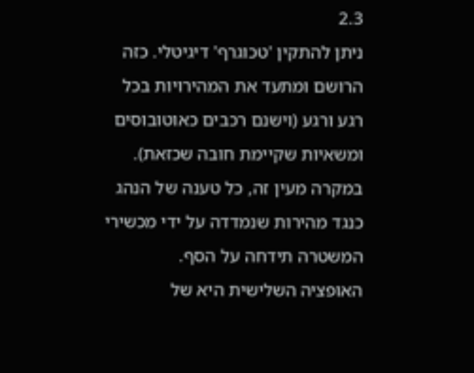2.3
ניתן להתקין 'טכוגרף' דיגיטלי. כזה הרושם ומתעד את המהירויות בכל רגע ורגע (וישנם רכבים כאוטובוסים ומשאיות שקיימת חובה שכזאת). במקרה מעין זה, כל טענה של הנהג כנגד מהירות שנמדדה על ידי מכשירי המשטרה תידחה על הסף.
האופציה השלישית היא של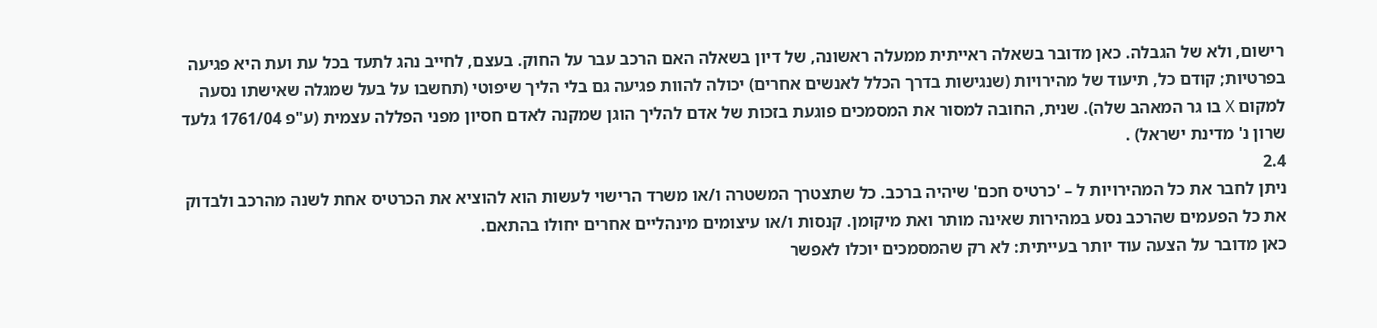רישום, ולא של הגבלה. כאן מדובר בשאלה ראייתית ממעלה ראשונה, של דיון בשאלה האם הרכב עבר על החוק. בעצם, לחייב נהג לתעד בכל עת ועת היא פגיעה בפרטיות; קודם כל, תיעוד של מהירויות (שנגישות בדרך הכלל לאנשים אחרים) יכולה להוות פגיעה גם בלי הליך שיפוטי (תחשבו על בעל שמגלה שאישתו נסעה למקום X בו גר המאהב שלה). שנית, החובה למסור את המסמכים פוגעת בזכות של אדם להליך הוגן שמקנה לאדם חסיון מפני הפללה עצמית (ע"פ 1761/04 גלעד שרון נ' מדינת ישראל) .
2.4
ניתן לחבר את כל המהירויות ל – 'כרטיס חכם' שיהיה ברכב. כל שתצטרך המשטרה ו/או משרד הרישוי לעשות הוא להוציא את הכרטיס אחת לשנה מהרכב ולבדוק את כל הפעמים שהרכב נסע במהירות שאינה מותר ואת מיקומן. קנסות ו/או עיצומים מינהליים אחרים יחולו בהתאם.
כאן מדובר על הצעה עוד יותר בעייתית: לא רק שהמסמכים יוכלו לאפשר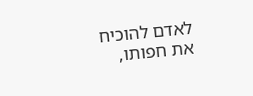לאדם להוכיח את חפותו,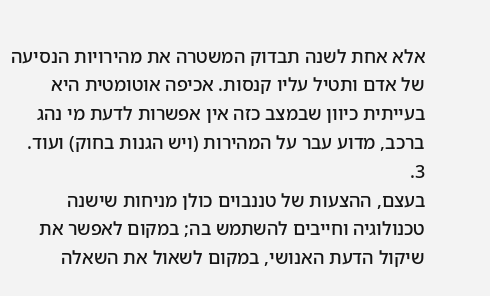אלא אחת לשנה תבדוק המשטרה את מהירויות הנסיעה של אדם ותטיל עליו קנסות. אכיפה אוטומטית היא בעייתית כיוון שבמצב כזה אין אפשרות לדעת מי נהג ברכב, מדוע עבר על המהירות (ויש הגנות בחוק) ועוד.
3.
בעצם, ההצעות של טננבוים כולן מניחות שישנה טכנולוגיה וחייבים להשתמש בה; במקום לאפשר את שיקול הדעת האנושי, במקום לשאול את השאלה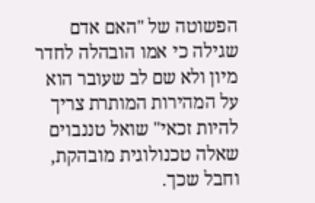הפשוטה של "האם אדם שגילה כי אמו הובהלה לחדר מיון ולא שם לב שעובר הוא על המהירות המותרת צריך להיות זכאי" שואל טננבוים שאלה טכנולוגית מובהקת, וחבל שכך.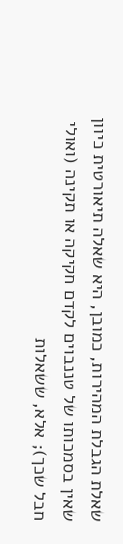שאלת הגבלת המהירות, כמובן, היא שאלה תיאורטית כיוון שאין בסמכותו של טננבוים לקדם חקיקה או תקינה (ואולי חבל שכך); אלא, ששאלות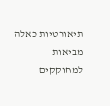תיאורטיות כאלה מביאות למחוקקים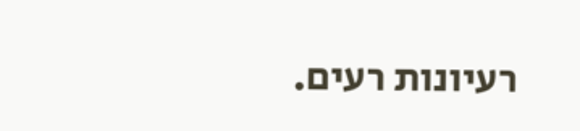רעיונות רעים.